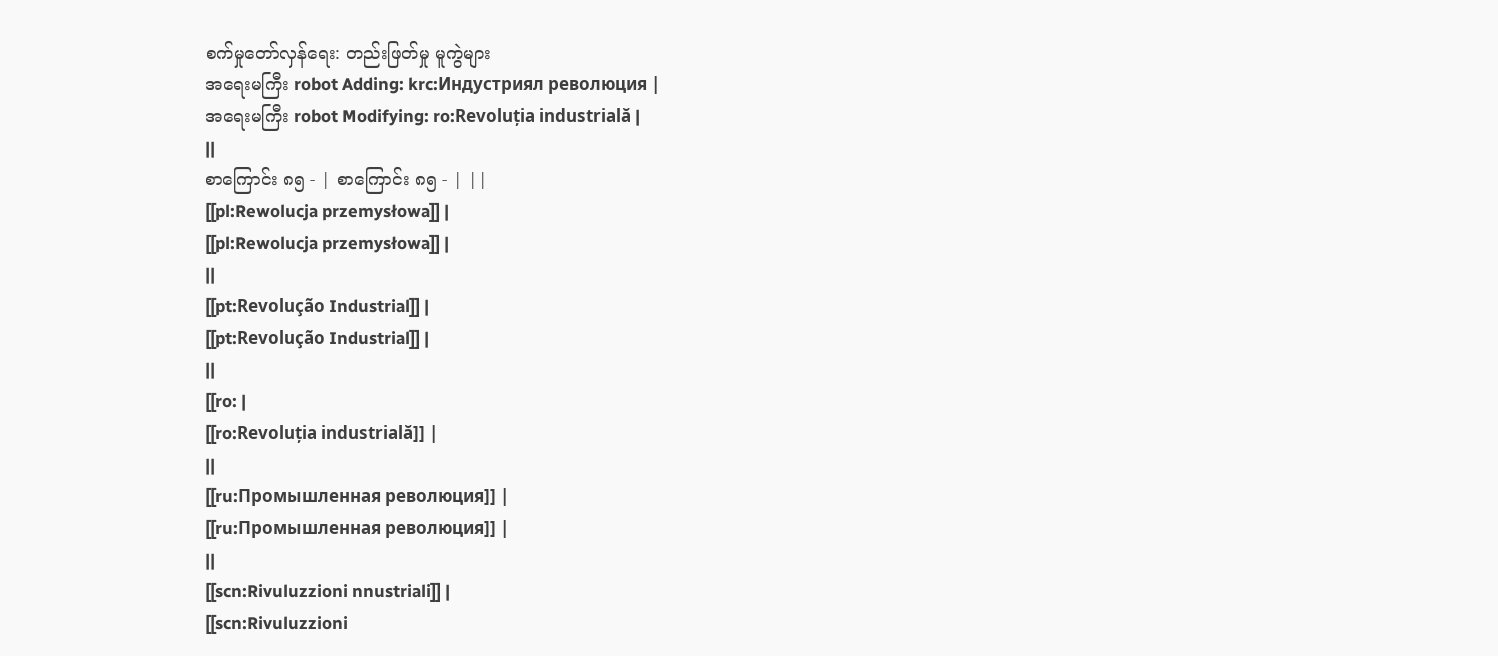စက်မှုတော်လှန်ရေး: တည်းဖြတ်မှု မူကွဲများ
အရေးမကြီး robot Adding: krc:Индустриял революция |
အရေးမကြီး robot Modifying: ro:Revoluția industrială |
||
စာကြောင်း ၈၅ - | စာကြောင်း ၈၅ - | ||
[[pl:Rewolucja przemysłowa]] |
[[pl:Rewolucja przemysłowa]] |
||
[[pt:Revolução Industrial]] |
[[pt:Revolução Industrial]] |
||
[[ro: |
[[ro:Revoluția industrială]] |
||
[[ru:Промышленная революция]] |
[[ru:Промышленная революция]] |
||
[[scn:Rivuluzzioni nnustriali]] |
[[scn:Rivuluzzioni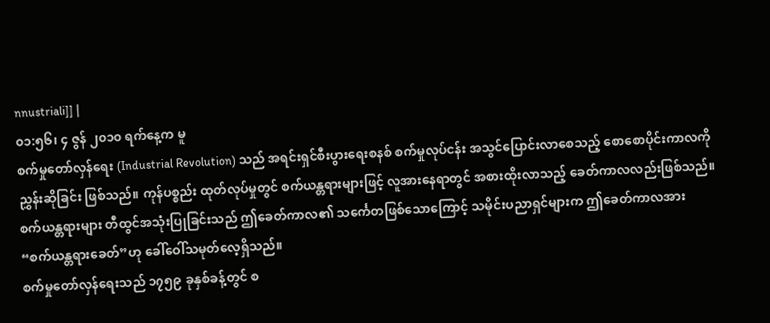nnustriali]] |
၀၁:၅၆၊ ၄ ဇွန် ၂၀၁၀ ရက်နေ့က မူ
စက်မှုတော်လှန်ရေး (Industrial Revolution) သည် အရင်းရှင်စီးပွားရေးစနစ် စက်မှုလုပ်ငန်း အသွင်ပြောင်းလာစေသည့် စောစောပိုင်းကာလကို ညွှန်းဆိုခြင်း ဖြစ်သည်။ ကုန်ပစ္စည်း ထုတ်လုပ်မှုတွင် စက်ယန္တရားများဖြင့် လူအားနေရာတွင် အစားထိုးလာသည့် ခေတ်ကာလလည်းဖြစ်သည်။ စက်ယန္တရားများ တီထွင်အသုံးပြုခြင်းသည် ဤခေတ်ကာလ၏ သင်္ကေတဖြစ်သောကြောင့် သမိုင်းပညာရှင်များက ဤခေတ်ကာလအား “စက်ယန္တရားခေတ်”ဟု ခေါ်ဝေါ်သမုတ်လေ့ရှိသည်။
စက်မှုတော်လှန်ရေးသည် ၁၇၅၉ ခုနှစ်ခန့်တွင် စ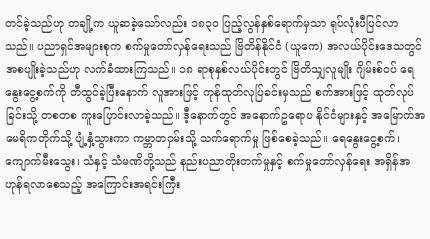တင်ခဲ့သည်ဟု တချို့က ယူဆခဲ့သော်လည်း ၁၈၃၀ ပြည့်လွန်နှစ်ရောက်မှသာ ရုပ်လုံးပီပြင်လာသည်။ ပညာရှင်အများစုက စက်မှုတော်လှန်ရေးသည် ဗြိတိန်နိုင်ငံ (ယူကေ) အလယ်ပိုင်းဒေသတွင် အစပျိုးခဲ့သည်ဟု လက်ခံထားကြသည်။ ၁၈ ရာစုနှစ်လယ်ပိုင်းတွင် ဗြိတိသျှလူမျိုး ဂျိမ်းစ်ဝပ် ရေနွေးငွေ့စက်ကို တီထွင်ခဲ့ပြီးနောက် လူအားဖြင့် ကုန်ထုတ်လုပ်ြခင်းမှသည် စက်အားဖြင့် ထုတ်လုပ်ခြင်းသို့ တစတစ ကူးပြောင်းလာခဲ့သည်။ ဒီ့နောက်တွင် အနောက်ဥရောပ နိုင်ငံများနှင့် အမြောက်အမေရိကတိုက်သို့ ပျံ့နှံ့သွားကာ ကမ္ဘာတဝှမ်းသို့ သက်ရောက်မှု ဖြစ်စေခဲ့သည်။ ရေနွေးငွေ့စက်၊ ကျောက်မီးသွေး၊ သံနှင့် သံမဏိတို့သည် နည်းပညာတိုးတက်မှုနှင့် စက်မှုတော်လှန်ရေး အရှိန်အဟုန်ရလာစေသည့် အကြောင်းအရင်းကြီး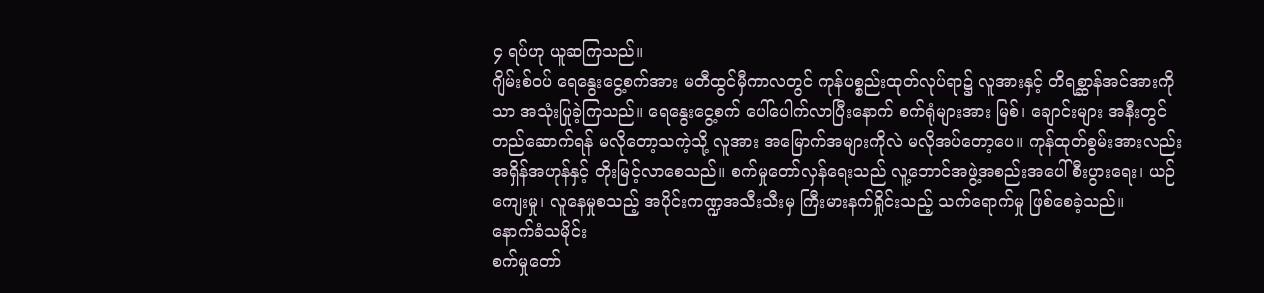၄ ရပ်ဟု ယူဆကြသည်။
ဂျိမ်းစ်ဝပ် ရေနွေးငွေ့စက်အား မတီထွင်မှီကာလတွင် ကုန်ပစ္စည်းထုတ်လုပ်ရာ၌ လူအားနှင့် တိရစ္ဆာန်အင်အားကိုသာ အသုံးပြုခဲ့ကြသည်။ ရေနွေးငွေ့စက် ပေါ်ပေါက်လာပြီးနောက် စက်ရုံများအား မြစ်၊ ချောင်းများ အနီးတွင် တည်ဆောက်ရန် မလိုတော့သကဲ့သို့ လူအား အမြောက်အများကိုလဲ မလိုအပ်တော့ပေ။ ကုန်ထုတ်စွမ်းအားလည်း အရှိန်အဟုန်နှင့် တိုးမြင့်လာစေသည်။ စက်မှုတော်လှန်ရေးသည် လူ့ဘောင်အဖွဲ့အစည်းအပေါ် စီးပွားရေး၊ ယဉ်ကျေးမှု၊ လူနေမှုစသည့် အပိုင်းကဏ္ဍအသီးသီးမှ ကြီးမားနက်ရှိုင်းသည့် သက်ရောက်မှု ဖြစ်စေခဲ့သည်။
နောက်ခံသမိုင်း
စက်မှုတော်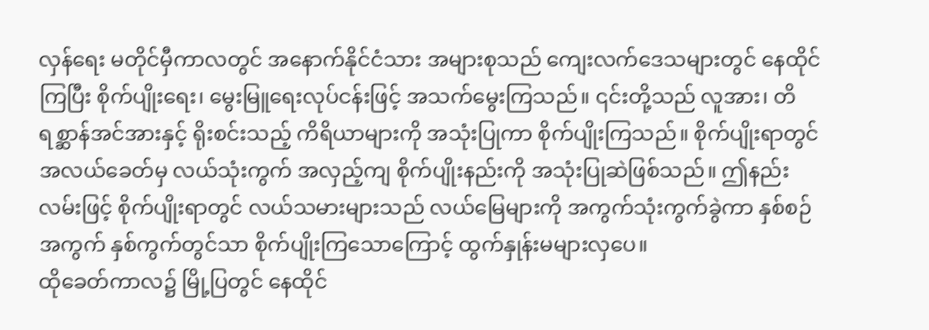လှန်ရေး မတိုင်မှီကာလတွင် အနောက်နိုင်ငံသား အများစုသည် ကျေးလက်ဒေသများတွင် နေထိုင်ကြပြီး စိုက်ပျိုးရေး၊ မွေးမြူရေးလုပ်ငန်းဖြင့် အသက်မွေးကြသည်။ ၎င်းတို့သည် လူအား၊ တိရစ္ဆာန်အင်အားနှင့် ရိုးစင်းသည့် ကိရိယာများကို အသုံးပြုကာ စိုက်ပျိုးကြသည်။ စိုက်ပျိုးရာတွင် အလယ်ခေတ်မှ လယ်သုံးကွက် အလှည့်ကျ စိုက်ပျိုးနည်းကို အသုံးပြုဆဲဖြစ်သည်။ ဤနည်းလမ်းဖြင့် စိုက်ပျိုးရာတွင် လယ်သမားများသည် လယ်မြေများကို အကွက်သုံးကွက်ခွဲကာ နှစ်စဉ် အကွက် နှစ်ကွက်တွင်သာ စိုက်ပျိုးကြသောကြောင့် ထွက်နှုန်းမများလှပေ။
ထိုခေတ်ကာလ၌ မြို့ပြတွင် နေထိုင်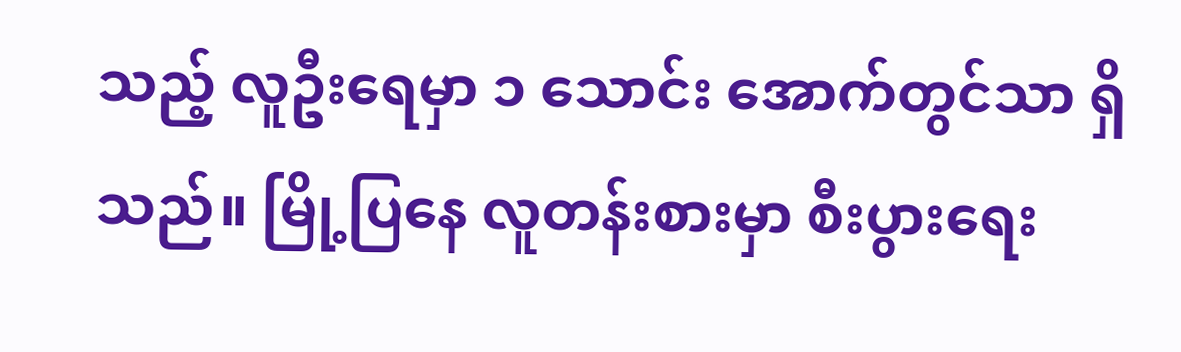သည့် လူဦးရေမှာ ၁ သောင်း အောက်တွင်သာ ရှိသည်။ မြို့ပြနေ လူတန်းစားမှာ စီးပွားရေး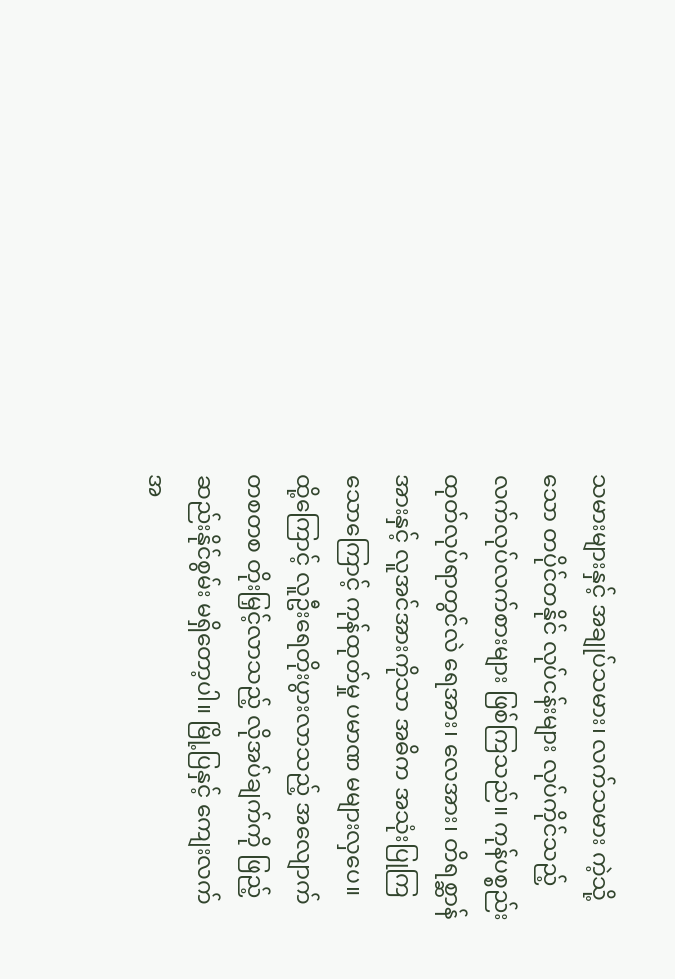သမားများနှင့် အချုပ်သမား၊ လက်သမား ကဲ့သို့သော တပိုင်တနိုင် လုပ်ငန်းများ လုပ်ကိုင်သည့် လက်လုပ်လက်စားများ ဖြစ်ကြသည်။ ကုန်ပစ္စည်း ထုတ်လုပ်ရာတွင်လဲ ရေအား၊ လေအား၊ တိရစ္ဆာန်အားနှင့် လူအင်အားကိုသာ အဓိက အသုံးပြုကြသောကြောင့် ကုန်ထုတ်မှု ပမာဏ မများလှပေ။ ထို့ကြောင့် လူဦးရေတိုးပွားလာသည့် အလျောက် တစတစ တိုးမြှင့်လာသည့် လိုအပ်ချက်ကို ဖြည့်ဆည်းနိုင်စွမ်း မရှိတော့ပါ။ မြို့ပြနှင့် ကျေးလက်အ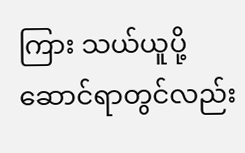ကြား သယ်ယူပို့ဆောင်ရာတွင်လည်း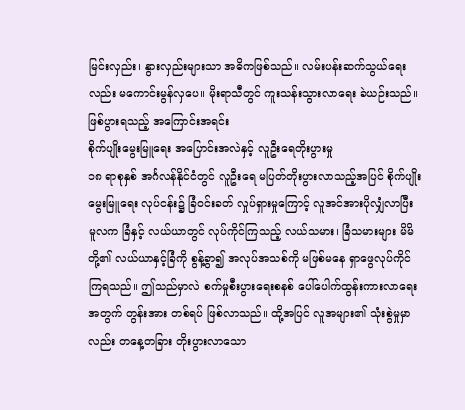မြင်းလှည်း၊ နွားလှည်းများသာ အဓိကဖြစ်သည်။ လမ်းပန်းဆက်သွယ်ရေးလည်း မကောင်းမွန်လှပေ။ မိုးရာသီတွင် ကူးသန်းသွားလာရေး ခဲယဉ်းသည်။
ဖြစ်ပွားရသည့် အကြောင်းအရင်း
စိုက်ပျိုးမွေးမြူရေး အပြောင်းအလဲနှင့် လူဦးရေတိုးပွားမှု
၁၈ ရာစုနှစ် အင်္ဂလန်နိုင်ငံတွင် လူဦးရေ မပြတ်တိုးပွားလာသည့်အပြင် စိုက်ပျိုးမွေးမြူရေး လုပ်ငန်း၌ ခြံဝင်းခတ် လှုပ်ရှားမှုကြောင့် လူအင်အားပိုလျှံလာပြီး မူလက ခြံနှင့် လယ်ယာတွင် လုပ်ကိုင်ကြသည့် လယ်သမား၊ ခြံသမားများ မိမိတို့၏ လယ်ယာနှင့်ခြံကို စွန့်ခွာ၍ အလုပ်အသစ်ကို မဖြစ်မနေ ရှာဖွေလုပ်ကိုင်ကြရသည်။ ဤသည်မှာလဲ စက်မှုစီးပွားရေးစနစ် ပေါ်ပေါက်ထွန်းကားလာရေးအတွက် တွန်းအား တစ်ရပ် ဖြစ်လာသည်။ ထို့အပြင် လူအများ၏ သုံးစွဲမှုမှာလည်း တနေ့တခြား တိုးပွားလာသော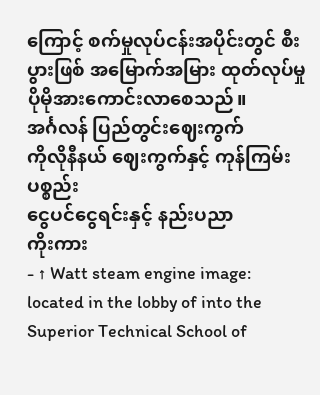ကြောင့် စက်မှုလုပ်ငန်းအပိုင်းတွင် စီးပွားဖြစ် အမြောက်အမြား ထုတ်လုပ်မှု ပိုမိုအားကောင်းလာစေသည်။
အင်္ဂလန် ပြည်တွင်းဈေးကွက်
ကိုလိုနီနယ် ဈေးကွက်နှင့် ကုန်ကြမ်းပစ္စည်း
ငွေပင်ငွေရင်းနှင့် နည်းပညာ
ကိုးကား
- ↑ Watt steam engine image: located in the lobby of into the Superior Technical School of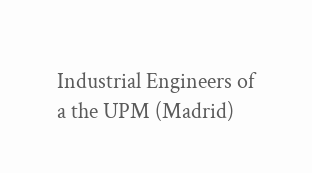Industrial Engineers of a the UPM (Madrid)